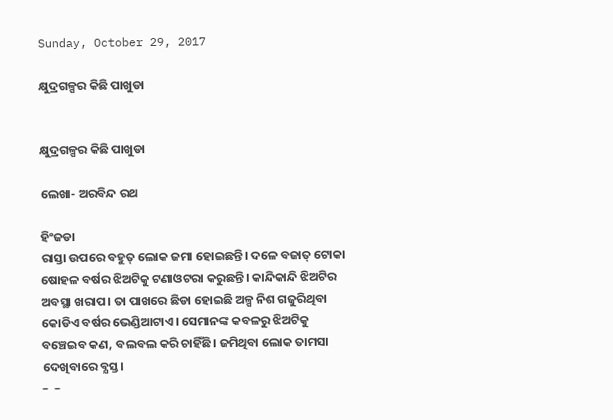Sunday, October 29, 2017

କ୍ଷୁଦ୍ରଗଳ୍ପର କିଛି ପାଖୁଡା


କ୍ଷୁଦ୍ରଗଳ୍ପର କିଛି ପାଖୁଡା

ଲେଖା- ଅରବିନ୍ଦ ରଥ

ହିଂଜଡା
ରାସ୍ତା ଉପରେ ବହୁତ୍ ଲୋକ ଜମା ହୋଇଛନ୍ତି। ଦଳେ ବଜାତ୍ ଟୋକା ଷୋହଳ ବର୍ଷର ଝିଅଟିକୁ ଟଣାଓଟରା କରୁଛନ୍ତି। କାନ୍ଦିକାନ୍ଦି ଝିଅଟିର ଅବସ୍ଥା ଖରାପ। ତା ପାଖରେ ଛିଡା ହୋଇଛି ଅଳ୍ପ ନିଶ ଗଜୁରିଥିବା କୋଡିଏ ବର୍ଷର ଭେଣ୍ଡିଆଟାଏ। ସେମାନଙ୍କ କବଳରୁ ଝିଅଟିକୁ ବଞ୍ଚେଇବ କଣ, ବଲବଲ କରି ଚାହିଁଛି। ଜମିଥିବା ଲୋକ ତାମସା ଦେଖିବାରେ ବ୍ଯସ୍ତ।
–  –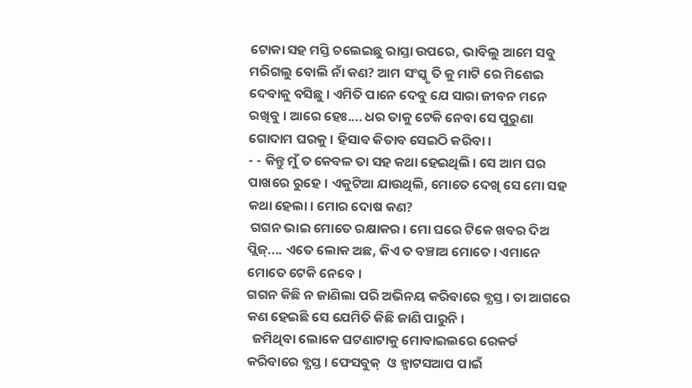ଟୋକା ସହ ମସ୍ତି ଚଲେଇଛୁ ରାସ୍ତା ଉପରେ, ଭାବିଲୁ ଆମେ ସବୁ ମରିଗଲୁ ବୋଲି ନାଁ କଣ? ଆମ ସଂସ୍କୃ ତି କୁ ମାଟି ରେ ମିଶେଇ ଦେବାକୁ ବସିଛୁ। ଏମିତି ପାନେ ଦେବୁ ଯେ ସାରା ଜୀବନ ମନେ ରଖିବୁ। ଆରେ ହେଃ.... ଧର ତାକୁ ଟେକି ନେବା ସେ ପୁରୁଣା ଗୋଦାମ ଘରକୁ। ହିସାବ କିତାବ ସେଇଠି କରିବା।
- - କିନ୍ତୁ ମୁଁ ତ କେବଳ ତା ସହ କଥା ହେଇଥିଲି। ସେ ଆମ ଘର ପାଖରେ ରୁହେ। ଏକୁଟିଆ ଯାଉଥିଲି, ମୋତେ ଦେଖି ସେ ମୋ ସହ କଥା ହେଲା। ମୋର ଦୋଷ କଣ?
 ଗଗନ ଭାଇ ମୋତେ ରକ୍ଷାକର। ମୋ ଘରେ ଟିକେ ଖବର ଦିଅ ପ୍ଲିଜ୍.... ଏତେ ଲୋକ ଅଛ, କିଏ ତ ବଞ୍ଚାଅ ମୋତେ। ଏମାନେ ମୋତେ ଟେକି ନେବେ।
ଗଗନ କିଛି ନ ଜାଣିଲା ପରି ଅଭିନୟ କରିବାରେ ବ୍ଯସ୍ତ। ତା ଆଗରେ କଣ ହେଇଛି ସେ ଯେମିତି କିଛି ଜାଣି ପାରୁନି।
  ଜମିଥିବା ଲୋକେ ଘଟଣାଟାକୁ ମୋବାଇଲରେ ରେକର୍ଡ କରିବାରେ ବ୍ଯସ୍ତ। ଫେସବୁକ୍  ଓ ହ୍ବାଟସଆପ ପାଇଁ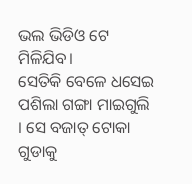ଭଲ ଭିଡିଓ ଟେ ମିଳିଯିବ।
ସେତିକି ବେଳେ ଧସେଇ ପଶିଲା ଗଙ୍ଗା ମାଇଗୁଲି । ସେ ବଜାତ୍ ଟୋକା ଗୁଡାକୁ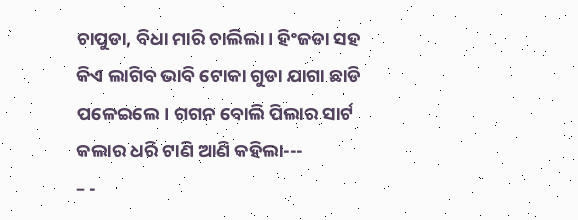ଚାପୁଡା, ବିଧା ମାରି ଚାଲିଲା। ହିଂଜଡା ସହ କିଏ ଲାଗିବ ଭାବି ଟୋକା ଗୁଡା ଯାଗା ଛାଡି ପଳେଇଲେ। ଗଗନ ବୋଲି ପିଲାର ସାର୍ଟ କଲାର ଧରି ଟାଣି ଆଣି କହିଲା---
– -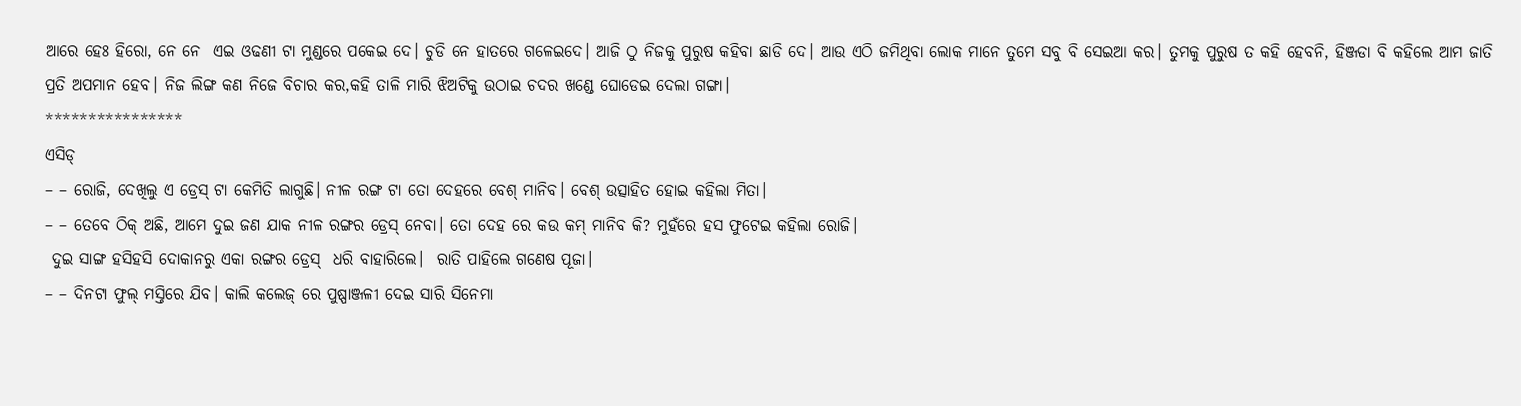ଆରେ ହେଃ ହିରୋ, ନେ ନେ  ଏଇ ଓଢଣୀ ଟା ମୁଣ୍ଡରେ ପକେଇ ଦେ। ଚୁଡି ନେ ହାତରେ ଗଳେଇଦେ। ଆଜି ଠୁ ନିଜକୁ ପୁରୁଷ କହିବା ଛାଡି ଦେ। ଆଉ ଏଠି ଜମିଥିବା ଲୋକ ମାନେ ତୁମେ ସବୁ ବି ସେଇଆ କର। ତୁମକୁ ପୁରୁଷ ତ କହି ହେବନି, ହିଞ୍ଜଡା ବି କହିଲେ ଆମ ଜାତି ପ୍ରତି ଅପମାନ ହେବ। ନିଜ ଲିଙ୍ଗ କଣ ନିଜେ ବିଚାର କର,କହି ତାଳି ମାରି ଝିଅଟିକୁ ଉଠାଇ ଚଦର ଖଣ୍ଡେ ଘୋଡେଇ ଦେଲା ଗଙ୍ଗା।
****************
ଏସିଡ୍
– – ରୋଜି, ଦେଖିଲୁ ଏ ଡ୍ରେସ୍ ଟା କେମିତି ଲାଗୁଛି। ନୀଳ ରଙ୍ଗ ଟା ତୋ ଦେହରେ ବେଶ୍ ମାନିବ। ବେଶ୍ ଉତ୍ସାହିତ ହୋଇ କହିଲା ମିତା।
– – ତେବେ ଠିକ୍ ଅଛି, ଆମେ ଦୁଇ ଜଣ ଯାକ ନୀଳ ରଙ୍ଗର ଡ୍ରେସ୍ ନେବା। ତୋ ଦେହ ରେ କଉ କମ୍ ମାନିବ କି? ମୁହଁରେ ହସ ଫୁଟେଇ କହିଲା ରୋଜି।
 ଦୁଇ ସାଙ୍ଗ ହସିହସି ଦୋକାନରୁ ଏକା ରଙ୍ଗର ଡ୍ରେସ୍  ଧରି ବାହାରିଲେ।  ରାତି ପାହିଲେ ଗଣେଷ ପୂଜା।
– – ଦିନଟା ଫୁଲ୍ ମସ୍ତିରେ ଯିବ। କାଲି କଲେଜ୍ ରେ ପୁଷ୍ପାଞ୍ଜଳୀ ଦେଇ ସାରି ସିନେମା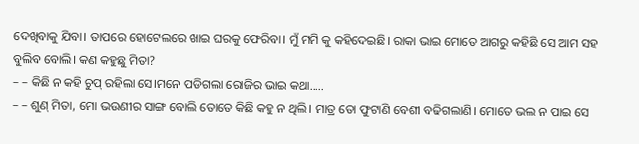ଦେଖିବାକୁ ଯିବା। ତାପରେ ହୋଟେଲରେ ଖାଇ ଘରକୁ ଫେରିବା। ମୁଁ ମମି କୁ କହିଦେଇଛି। ରାକା ଭାଇ ମୋତେ ଆଗରୁ କହିଛି ସେ ଆମ ସହ ବୁଲିବ ବୋଲି। କଣ କହୁଛୁ ମିତା?
– – କିଛି ନ କହି ଚୁପ୍ ରହିଲା ସେ।ମନେ ପଡିଗଲା ରୋଜିର ଭାଇ କଥା.....
– – ଶୁଣ୍ ମିତା, ମୋ ଭଉଣୀର ସାଙ୍ଗ ବୋଲି ତୋତେ କିଛି କହୁ ନ ଥିଲି। ମାତ୍ର ତୋ ଫୁଟାଣି ବେଶୀ ବଢିଗଲାଣି। ମୋତେ ଭଲ ନ ପାଇ ସେ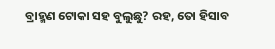ବ୍ରାହ୍ମଣ ଟୋକା ସହ ବୁଲୁଛୁ? ରହ, ତୋ ହିସାବ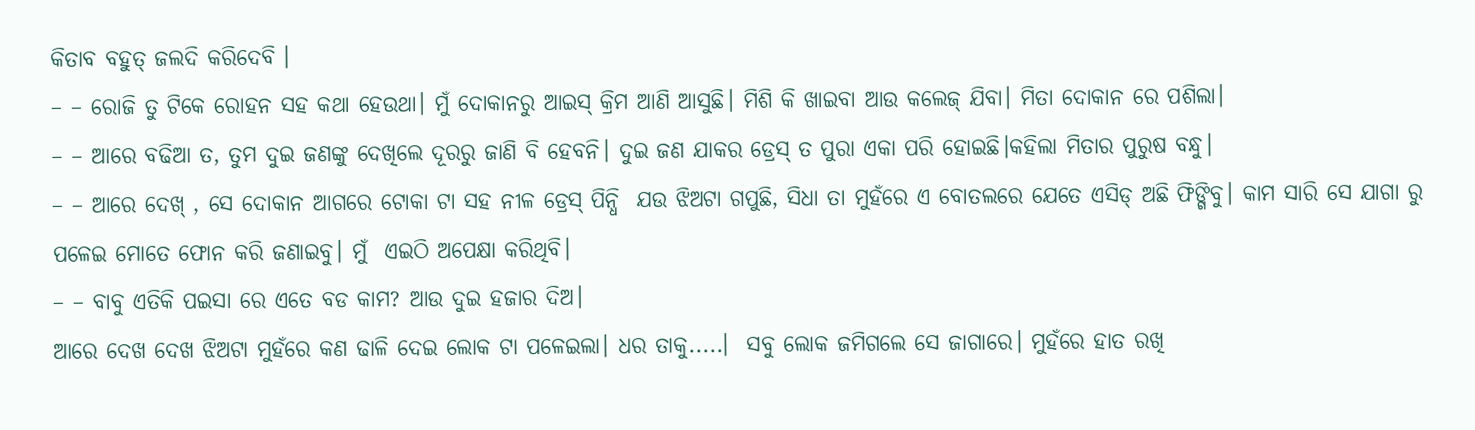କିତାବ ବହୁତ୍ ଜଲଦି କରିଦେବି ।
– – ରୋଜି ତୁ ଟିକେ ରୋହନ ସହ କଥା ହେଉଥା। ମୁଁ ଦୋକାନରୁ ଆଇସ୍ କ୍ରିମ ଆଣି ଆସୁଛି। ମିଶି କି ଖାଇବା ଆଉ କଲେଜ୍ ଯିବା। ମିତା ଦୋକାନ ରେ ପଶିଲା।
– – ଆରେ ବଢିଆ ତ, ତୁମ ଦୁଇ ଜଣଙ୍କୁ ଦେଖିଲେ ଦୂରରୁ ଜାଣି ବି ହେବନି। ଦୁଇ ଜଣ ଯାକର ଡ୍ରେସ୍ ତ ପୁରା ଏକା ପରି ହୋଇଛି।କହିଲା ମିତାର ପୁରୁଷ ବନ୍ଧୁ।
– – ଆରେ ଦେଖ୍ , ସେ ଦୋକାନ ଆଗରେ ଟୋକା ଟା ସହ ନୀଳ ଡ୍ରେସ୍ ପିନ୍ଧି  ଯଉ ଝିଅଟା ଗପୁଛି, ସିଧା ତା ମୁହଁରେ ଏ ବୋତଲରେ ଯେତେ ଏସିଡ୍ ଅଛି ଫିଙ୍ଗିବୁ। କାମ ସାରି ସେ ଯାଗା ରୁ ପଳେଇ ମୋତେ ଫୋନ କରି ଜଣାଇବୁ। ମୁଁ  ଏଇଠି ଅପେକ୍ଷା କରିଥିବି।
– – ବାବୁ ଏତିକି ପଇସା ରେ ଏତେ ବଡ କାମ? ଆଉ ଦୁଇ ହଜାର ଦିଅ।
ଆରେ ଦେଖ ଦେଖ ଝିଅଟା ମୁହଁରେ କଣ ଢାଳି ଦେଇ ଲୋକ ଟା ପଳେଇଲା। ଧର ତାକୁ.....।  ସବୁ ଲୋକ ଜମିଗଲେ ସେ ଜାଗାରେ। ମୁହଁରେ ହାତ ରଖି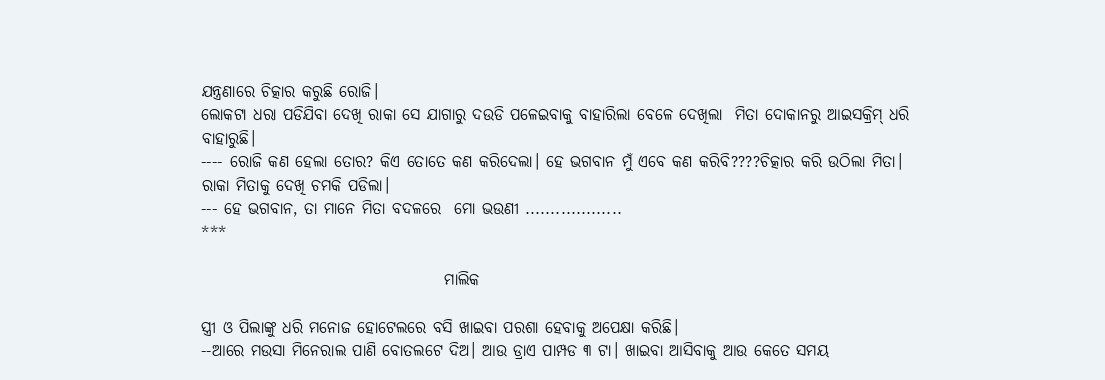ଯନ୍ତ୍ରଣାରେ ଚିତ୍କାର କରୁଛି ରୋଜି।
ଲୋକଟା ଧରା ପଡିଯିବା ଦେଖି ରାକା ସେ ଯାଗାରୁ ଦଉଡି ପଳେଇବାକୁ ବାହାରିଲା ବେଳେ ଦେଖିଲା  ମିତା ଦୋକାନରୁ ଆଇସକ୍ରିମ୍ ଧରି ବାହାରୁଛି।
---- ରୋଜି କଣ ହେଲା ତୋର? କିଏ ତୋତେ କଣ କରିଦେଲା। ହେ ଭଗବାନ ମୁଁ ଏବେ କଣ କରିବି????ଚିତ୍କାର କରି ଉଠିଲା ମିତା।
ରାକା ମିତାକୁ ଦେଖି ଚମକି ପଡିଲା।
--- ହେ ଭଗବାନ, ତା ମାନେ ମିତା ବଦଳରେ  ମୋ ଭଉଣୀ ...................
***

                                      ମାଲିକ

ସ୍ତ୍ରୀ ଓ ପିଲାଙ୍କୁ ଧରି ମନୋଜ ହୋଟେଲରେ ବସି ଖାଇବା ପରଶା ହେବାକୁ ଅପେକ୍ଷା କରିଛି।
--ଆରେ ମଉସା ମିନେରାଲ ପାଣି ବୋତଲଟେ ଦିଅ। ଆଉ ଡ୍ରାଏ ପାମ୍ପଡ ୩ ଟା। ଖାଇବା ଆସିବାକୁ ଆଉ କେତେ ସମୟ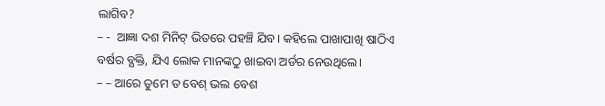ଲାଗିବ?
– -  ଆଜ୍ଞା ଦଶ ମିନିଟ୍ ଭିତରେ ପହଞ୍ଚି ଯିବ। କହିଲେ ପାଖାପାଖି ଷାଠିଏ ବର୍ଷର ବ୍ଯକ୍ତି, ଯିଏ ଲୋକ ମାନଙ୍କଠୁ ଖାଇବା ଅର୍ଡର ନେଉଥିଲେ।
– – ଆରେ ତୁମେ ତ ବେଶ୍ ଭଲ ବେଶ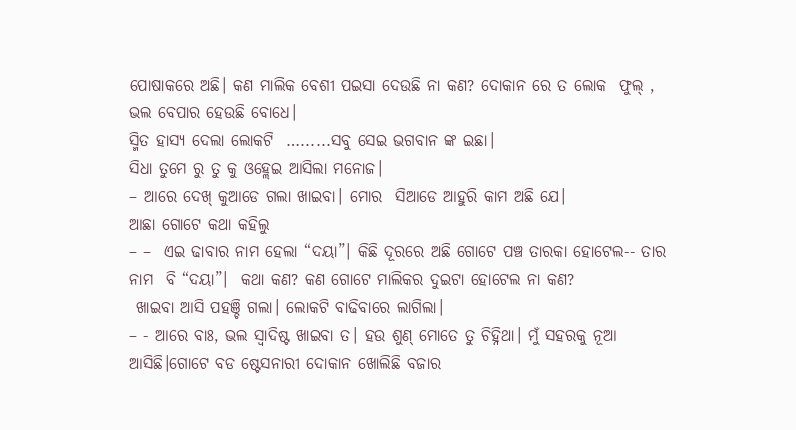ପୋଷାକରେ ଅଛି। କଣ ମାଲିକ ବେଶୀ ପଇସା ଦେଉଛି ନା କଣ? ଦୋକାନ ରେ ତ ଲୋକ  ଫୁଲ୍ , ଭଲ ବେପାର ହେଉଛି ବୋଧେ।
ସ୍ମିତ ହାସ୍ଯ ଦେଲା ଲୋକଟି  …......ସବୁ ସେଇ ଭଗବାନ ଙ୍କ ଇଛା।
ସିଧା ତୁମେ ରୁ ତୁ କୁ ଓହ୍ଲେଇ ଆସିଲା ମନୋଜ।
– ଆରେ ଦେଖ୍ କୁଆଡେ ଗଲା ଖାଇବା। ମୋର  ସିଆଡେ ଆହୁରି କାମ ଅଛି ଯେ।
ଆଛା ଗୋଟେ କଥା କହିଲୁ
– –  ଏଇ ଢାବାର ନାମ ହେଲା “ଦୟା”। କିଛି ଦୂରରେ ଅଛି ଗୋଟେ ପଞ୍ଚ ତାରକା ହୋଟେଲ-- ତାର ନାମ  ବି “ଦୟା”।  କଥା କଣ? କଣ ଗୋଟେ ମାଲିକର ଦୁଇଟା ହୋଟେଲ ନା କଣ?
 ଖାଇବା ଆସି ପହଞ୍ଚି ଗଲା। ଲୋକଟି ବାଢିବାରେ ଲାଗିଲା।
– - ଆରେ ବାଃ, ଭଲ ସ୍ବାଦିଷ୍ଟ ଖାଇବା ତ। ହଉ ଶୁଣ୍ ମୋତେ ତୁ ଚିହ୍ନିଥା। ମୁଁ ସହରକୁ ନୂଆ ଆସିଛି।ଗୋଟେ ବଡ ଷ୍ଟେସନାରୀ ଦୋକାନ ଖୋଲିଛି ବଜାର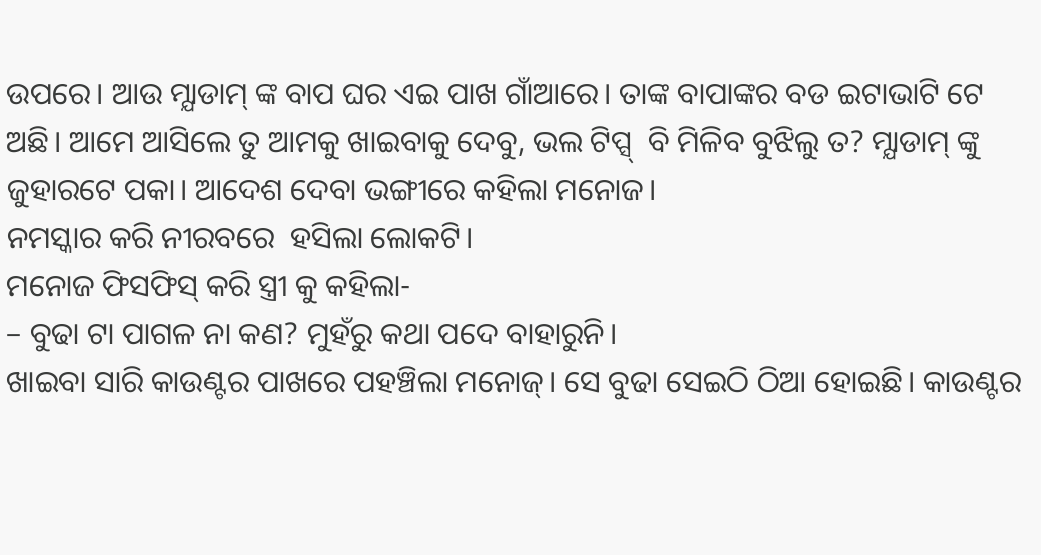ଉପରେ। ଆଉ ମ୍ଯାଡାମ୍ ଙ୍କ ବାପ ଘର ଏଇ ପାଖ ଗାଁଆରେ। ତାଙ୍କ ବାପାଙ୍କର ବଡ ଇଟାଭାଟି ଟେ ଅଛି। ଆମେ ଆସିଲେ ତୁ ଆମକୁ ଖାଇବାକୁ ଦେବୁ, ଭଲ ଟିପ୍ସ୍  ବି ମିଳିବ ବୁଝିଲୁ ତ? ମ୍ଯାଡାମ୍ ଙ୍କୁ ଜୁହାରଟେ ପକା। ଆଦେଶ ଦେବା ଭଙ୍ଗୀରେ କହିଲା ମନୋଜ।
ନମସ୍କାର କରି ନୀରବରେ  ହସିଲା ଲୋକଟି।
ମନୋଜ ଫିସଫିସ୍ କରି ସ୍ତ୍ରୀ କୁ କହିଲା-
– ବୁଢା ଟା ପାଗଳ ନା କଣ? ମୁହଁରୁ କଥା ପଦେ ବାହାରୁନି।
ଖାଇବା ସାରି କାଉଣ୍ଟର ପାଖରେ ପହଞ୍ଚିଲା ମନୋଜ୍। ସେ ବୁଢା ସେଇଠି ଠିଆ ହୋଇଛି। କାଉଣ୍ଟର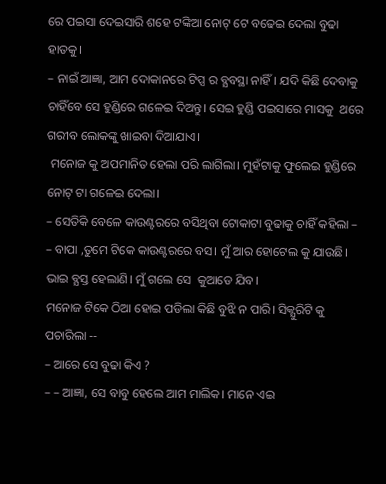ରେ ପଇସା ଦେଇସାରି ଶହେ ଟଙ୍କିଆ ନୋଟ୍ ଟେ ବଢେଇ ଦେଲା ବୁଢା ହାତକୁ।
– ନାଇଁ ଆଜ୍ଞା, ଆମ ଦୋକାନରେ ଟିପ୍ସ ର ବ୍ଯବସ୍ଥା ନାହିଁ। ଯଦି କିଛି ଦେବାକୁ ଚାହିଁବେ ସେ ହୁଣ୍ଡିରେ ଗଳେଇ ଦିଅନ୍ତୁ। ସେଇ ହୁଣ୍ଡି ପଇସାରେ ମାସକୁ  ଥରେ ଗରୀବ ଲୋକଙ୍କୁ ଖାଇବା ଦିଆଯାଏ।
 ମନୋଜ କୁ ଅପମାନିତ ହେଲା ପରି ଲାଗିଲା। ମୁହଁଟାକୁ ଫୁଲେଇ ହୁଣ୍ଡିରେ ନୋଟ୍ ଟା ଗଳେଇ ଦେଲା।
– ସେତିକି ବେଳେ କାଉଣ୍ଟରରେ ବସିଥିବା ଟୋକାଟା ବୁଢାକୁ ଚାହିଁ କହିଲା –
– ବାପା ,ତୁମେ ଟିକେ କାଉଣ୍ଟରରେ ବସ। ମୁଁ ଆର ହୋଟେଲ କୁ ଯାଉଛି। ଭାଇ ବ୍ଯସ୍ତ ହେଲାଣି। ମୁଁ ଗଲେ ସେ  କୁଆଡେ ଯିବ।
ମନୋଜ ଟିକେ ଠିଆ ହୋଇ ପଡିଲା କିଛି ବୁଝି ନ ପାରି। ସିକ୍ଯୁରିଟି କୁ ପଚାରିଲା --
– ଆରେ ସେ ବୁଢା କିଏ ?
– – ଆଜ୍ଞା, ସେ ବାବୁ ହେଲେ ଆମ ମାଲିକ। ମାନେ ଏଇ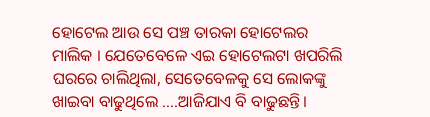ହୋଟେଲ ଆଉ ସେ ପଞ୍ଚ ତାରକା ହୋଟେଲର ମାଲିକ । ଯେତେବେଳେ ଏଇ ହୋଟେଲଟା ଖପରିଲି ଘରରେ ଚାଲିଥିଲା, ସେତେବେଳକୁ ସେ ଲୋକଙ୍କୁ ଖାଇବା ବାଢୁଥିଲେ ….ଆଜିଯାଏ ବି ବାଢୁଛନ୍ତି।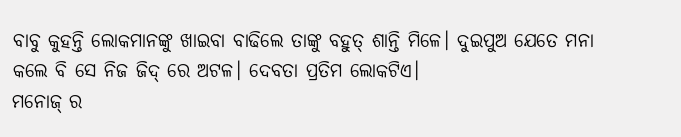ବାବୁ କୁହନ୍ତି ଲୋକମାନଙ୍କୁ ଖାଇବା ବାଢିଲେ ତାଙ୍କୁ ବହୁତ୍ ଶାନ୍ତି ମିଳେ। ଦୁଇପୁଅ ଯେତେ ମନା କଲେ ବି ସେ ନିଜ ଜିଦ୍ ରେ ଅଟଳ। ଦେବତା ପ୍ରତିମ ଲୋକଟିଏ।
ମନୋଜ୍ ର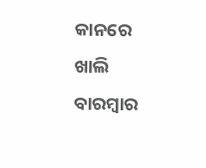କାନରେ ଖାଲି ବାରମ୍ବାର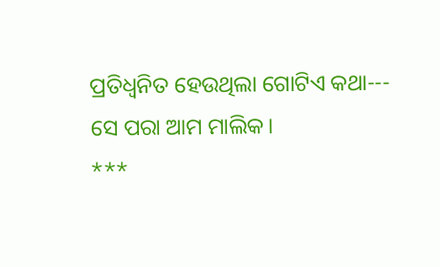ପ୍ରତିଧ୍ବନିତ ହେଉଥିଲା ଗୋଟିଏ କଥା--- ସେ ପରା ଆମ ମାଲିକ।
***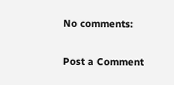No comments:

Post a Comment